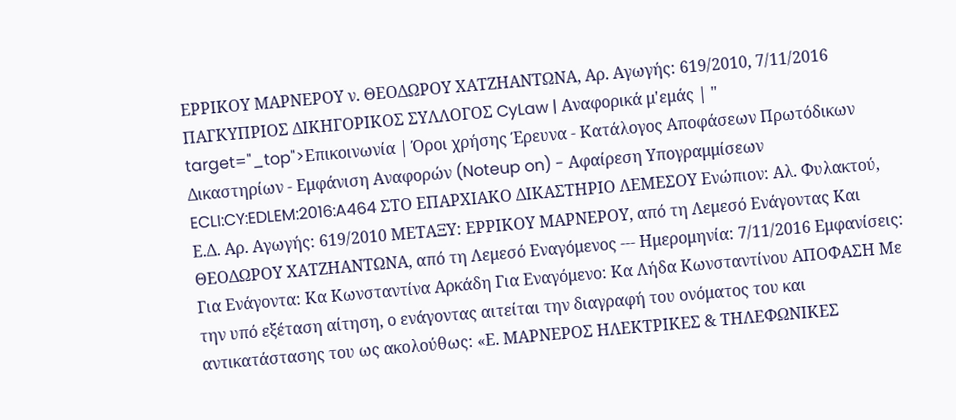ΕΡΡΙΚΟΥ ΜΑΡΝΕΡΟΥ ν. ΘΕΟΔΩΡΟΥ ΧΑΤΖΗΑΝΤΩΝΑ, Αρ. Αγωγής: 619/2010, 7/11/2016 ΠΑΓΚΥΠΡΙΟΣ ΔΙΚΗΓΟΡΙΚΟΣ ΣΥΛΛΟΓΟΣ CyLaw | Αναφορικά μ'εμάς | " target="_top">Επικοινωνία | Όροι χρήσης Έρευνα - Κατάλογος Αποφάσεων Πρωτόδικων Δικαστηρίων - Εμφάνιση Αναφορών (Noteup on) - Αφαίρεση Υπογραμμίσεων ECLI:CY:EDLEM:2016:A464 ΣΤΟ ΕΠΑΡΧΙΑΚΟ ΔΙΚΑΣΤΗΡΙΟ ΛΕΜΕΣΟΥ Ενώπιον: Αλ. Φυλακτού, Ε.Δ. Αρ. Αγωγής: 619/2010 ΜΕΤΑΞΥ: ΕΡΡΙΚΟΥ ΜΑΡΝΕΡΟΥ, από τη Λεμεσό Ενάγοντας Και ΘΕΟΔΩΡΟΥ ΧΑΤΖΗΑΝΤΩΝΑ, από τη Λεμεσό Εναγόμενος --- Ημερομηνία: 7/11/2016 Εμφανίσεις: Για Ενάγοντα: Κα Κωνσταντίνα Αρκάδη Για Εναγόμενο: Κα Λήδα Κωνσταντίνου ΑΠΟΦΑΣΗ Με την υπό εξέταση αίτηση, ο ενάγοντας αιτείται την διαγραφή του ονόματος του και αντικατάστασης του ως ακολούθως: «Ε. ΜΑΡΝΕΡΟΣ ΗΛΕΚΤΡΙΚΕΣ & ΤΗΛΕΦΩΝΙΚΕΣ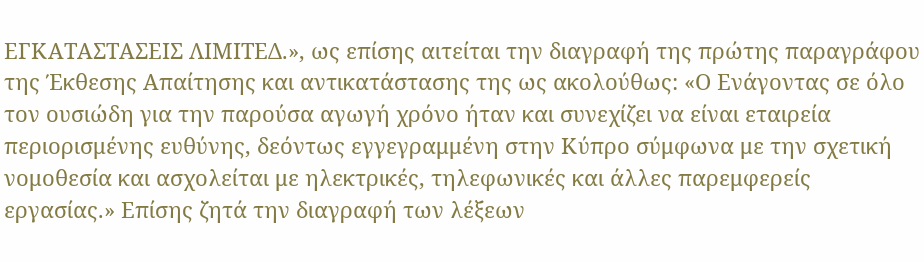ΕΓΚΑΤΑΣΤΑΣΕΙΣ ΛΙΜΙΤΕΔ.», ως επίσης αιτείται την διαγραφή της πρώτης παραγράφου της Έκθεσης Απαίτησης και αντικατάστασης της ως ακολούθως: «Ο Ενάγοντας σε όλο τον ουσιώδη για την παρούσα αγωγή χρόνο ήταν και συνεχίζει να είναι εταιρεία περιορισμένης ευθύνης, δεόντως εγγεγραμμένη στην Κύπρο σύμφωνα με την σχετική νομοθεσία και ασχολείται με ηλεκτρικές, τηλεφωνικές και άλλες παρεμφερείς εργασίας.» Επίσης ζητά την διαγραφή των λέξεων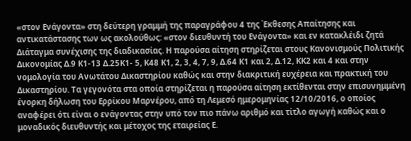«στον Ενάγοντα» στη δεύτερη γραμμή της παραγράφου 4 της Έκθεσης Απαίτησης και αντικατάστασης των ως ακολούθως: «στον διευθυντή του Ενάγοντα» και εν κατακλέιδι ζητά Διάταγμα συνέχισης της διαδικασίας. Η παρούσα αίτηση στηρίζεται στους Κανονισμούς Πολιτικής Δικονομίας Δ.9 Κ1-13 Δ.25Κ1- 5, Κ48 Κ1, 2, 3, 4, 7, 9, Δ.64 Κ1 και 2, Δ.12, ΚΚ2 και 4 και στην νομολογία του Ανωτάτου Δικαστηρίου καθώς και στην διακριτική ευχέρεια και πρακτική του Δικαστηρίου. Τα γεγονότα στα οποία στηρίζεται η παρούσα αίτηση εκτίθενται στην επισυνημμένη ένορκη δήλωση του Ερρίκου Μαρνέρου, από τη Λεμεσό ημερομηνίας 12/10/2016, ο οποίος αναφέρει ότι είναι ο ενάγοντας στην υπό τον πιο πάνω αριθμό και τίτλο αγωγή καθώς και ο μοναδικός διευθυντής και μέτοχος της εταιρείας Ε.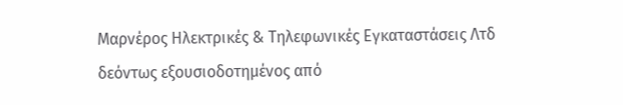Μαρνέρος Ηλεκτρικές & Τηλεφωνικές Εγκαταστάσεις Λτδ δεόντως εξουσιοδοτημένος από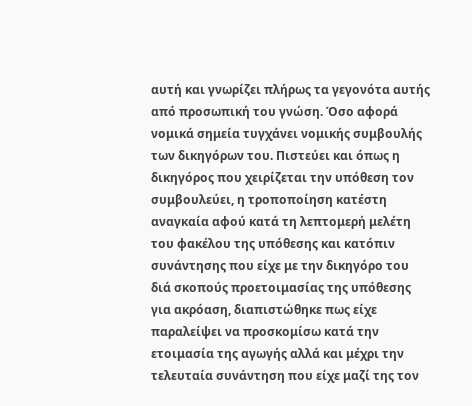αυτή και γνωρίζει πλήρως τα γεγονότα αυτής από προσωπική του γνώση. Όσο αφορά νομικά σημεία τυγχάνει νομικής συμβουλής των δικηγόρων του. Πιστεύει και όπως η δικηγόρος που χειρίζεται την υπόθεση τον συμβουλεύει, η τροποποίηση κατέστη αναγκαία αφού κατά τη λεπτομερή μελέτη του φακέλου της υπόθεσης και κατόπιν συνάντησης που είχε με την δικηγόρο του διά σκοπούς προετοιμασίας της υπόθεσης για ακρόαση, διαπιστώθηκε πως είχε παραλείψει να προσκομίσω κατά την ετοιμασία της αγωγής αλλά και μέχρι την τελευταία συνάντηση που είχε μαζί της τον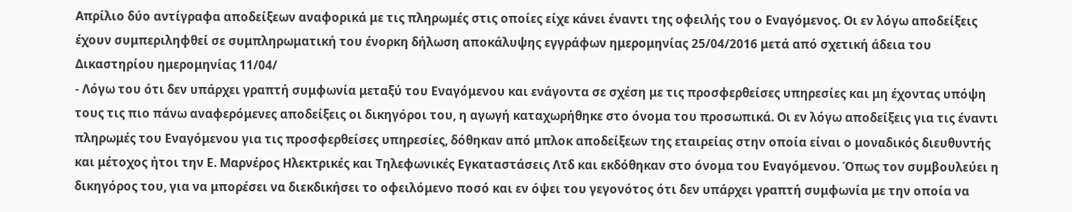Απρίλιο δύο αντίγραφα αποδείξεων αναφορικά με τις πληρωμές στις οποίες είχε κάνει έναντι της οφειλής του ο Εναγόμενος. Οι εν λόγω αποδείξεις έχουν συμπεριληφθεί σε συμπληρωματική του ένορκη δήλωση αποκάλυψης εγγράφων ημερομηνίας 25/04/2016 μετά από σχετική άδεια του Δικαστηρίου ημερομηνίας 11/04/
- Λόγω του ότι δεν υπάρχει γραπτή συμφωνία μεταξύ του Εναγόμενου και ενάγοντα σε σχέση με τις προσφερθείσες υπηρεσίες και μη έχοντας υπόψη τους τις πιο πάνω αναφερόμενες αποδείξεις οι δικηγόροι του, η αγωγή καταχωρήθηκε στο όνομα του προσωπικά. Οι εν λόγω αποδείξεις για τις έναντι πληρωμές του Εναγόμενου για τις προσφερθείσες υπηρεσίες, δόθηκαν από μπλοκ αποδείξεων της εταιρείας στην οποία είναι ο μοναδικός διευθυντής και μέτοχος ήτοι την Ε. Μαρνέρος Ηλεκτρικές και Τηλεφωνικές Εγκαταστάσεις Λτδ και εκδόθηκαν στο όνομα του Εναγόμενου. Όπως τον συμβουλεύει η δικηγόρος του, για να μπορέσει να διεκδικήσει το οφειλόμενο ποσό και εν όψει του γεγονότος ότι δεν υπάρχει γραπτή συμφωνία με την οποία να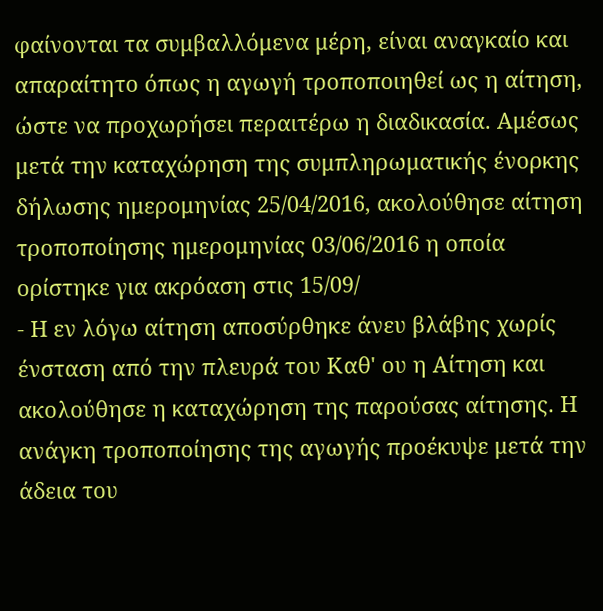φαίνονται τα συμβαλλόμενα μέρη, είναι αναγκαίο και απαραίτητο όπως η αγωγή τροποποιηθεί ως η αίτηση, ώστε να προχωρήσει περαιτέρω η διαδικασία. Αμέσως μετά την καταχώρηση της συμπληρωματικής ένορκης δήλωσης ημερομηνίας 25/04/2016, ακολούθησε αίτηση τροποποίησης ημερομηνίας 03/06/2016 η οποία ορίστηκε για ακρόαση στις 15/09/
- Η εν λόγω αίτηση αποσύρθηκε άνευ βλάβης χωρίς ένσταση από την πλευρά του Καθ' ου η Αίτηση και ακολούθησε η καταχώρηση της παρούσας αίτησης. Η ανάγκη τροποποίησης της αγωγής προέκυψε μετά την άδεια του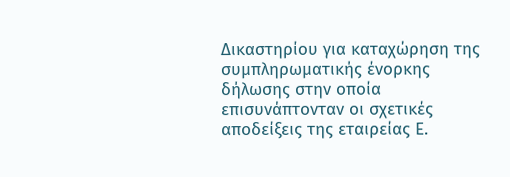Δικαστηρίου για καταχώρηση της συμπληρωματικής ένορκης δήλωσης στην οποία επισυνάπτονταν οι σχετικές αποδείξεις της εταιρείας Ε.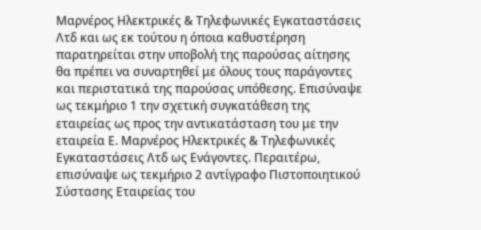Μαρνέρος Ηλεκτρικές & Τηλεφωνικές Εγκαταστάσεις Λτδ και ως εκ τούτου η όποια καθυστέρηση παρατηρείται στην υποβολή της παρούσας αίτησης θα πρέπει να συναρτηθεί με όλους τους παράγοντες και περιστατικά της παρούσας υπόθεσης. Επισύναψε ως τεκμήριο 1 την σχετική συγκατάθεση της εταιρείας ως προς την αντικατάσταση του με την εταιρεία Ε. Μαρνέρος Ηλεκτρικές & Τηλεφωνικές Εγκαταστάσεις Λτδ ως Ενάγοντες. Περαιτέρω, επισύναψε ως τεκμήριο 2 αντίγραφο Πιστοποιητικού Σύστασης Εταιρείας του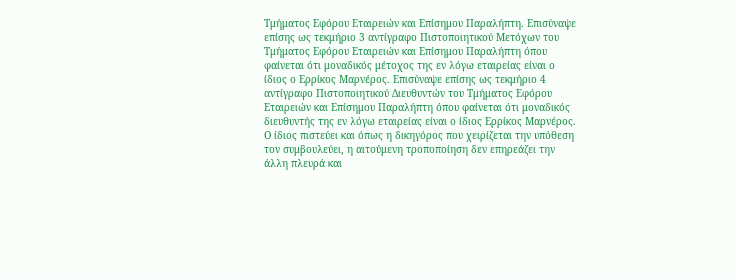Τμήματος Εφόρου Εταιρειών και Επίσημου Παραλήπτη. Επισύναψε επίσης ως τεκμήριο 3 αντίγραφο Πιστοποιητικού Μετόχων του Τμήματος Εφόρου Εταιρειών και Επίσημου Παραλήπτη όπου φαίνεται ότι μοναδικός μέτοχος της εν λόγω εταιρείας είναι ο ίδιος ο Ερρίκος Μαρνέρος. Επισύναψε επίσης ως τεκμήριο 4 αντίγραφο Πιστοποιητικού Διευθυντών του Τμήματος Εφόρου Εταιρειών και Επίσημου Παραλήπτη όπου φαίνεται ότι μοναδικός διευθυντής της εν λόγω εταιρείας είναι ο ίδιος Ερρίκος Μαρνέρος. Ο ίδιος πιστεύει και όπως η δικηγόρος που χειρίζεται την υπόθεση τον συμβουλεύει, η αιτούμενη τροποποίηση δεν επηρεάζει την άλλη πλευρά και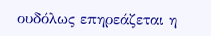ουδόλως επηρεάζεται η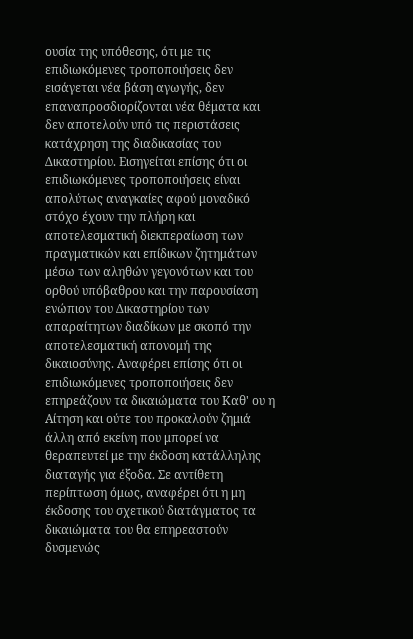ουσία της υπόθεσης, ότι με τις επιδιωκόμενες τροποποιήσεις δεν εισάγεται νέα βάση αγωγής, δεν επαναπροσδιορίζονται νέα θέματα και δεν αποτελούν υπό τις περιστάσεις κατάχρηση της διαδικασίας του Δικαστηρίου. Εισηγείται επίσης ότι οι επιδιωκόμενες τροποποιήσεις είναι απολύτως αναγκαίες αφού μοναδικό στόχο έχουν την πλήρη και αποτελεσματική διεκπεραίωση των πραγματικών και επίδικων ζητημάτων μέσω των αληθών γεγονότων και του ορθού υπόβαθρου και την παρουσίαση ενώπιον του Δικαστηρίου των απαραίτητων διαδίκων με σκοπό την αποτελεσματική απονομή της δικαιοσύνης. Αναφέρει επίσης ότι οι επιδιωκόμενες τροποποιήσεις δεν επηρεάζουν τα δικαιώματα του Καθ' ου η Αίτηση και ούτε του προκαλούν ζημιά άλλη από εκείνη που μπορεί να θεραπευτεί με την έκδοση κατάλληλης διαταγής για έξοδα. Σε αντίθετη περίπτωση όμως, αναφέρει ότι η μη έκδοσης του σχετικού διατάγματος τα δικαιώματα του θα επηρεαστούν δυσμενώς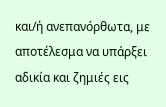και/ή ανεπανόρθωτα, με αποτέλεσμα να υπάρξει αδικία και ζημιές εις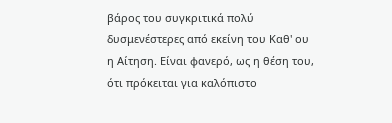βάρος του συγκριτικά πολύ δυσμενέστερες από εκείνη του Καθ' ου η Αίτηση. Είναι φανερό, ως η θέση του, ότι πρόκειται για καλόπιστο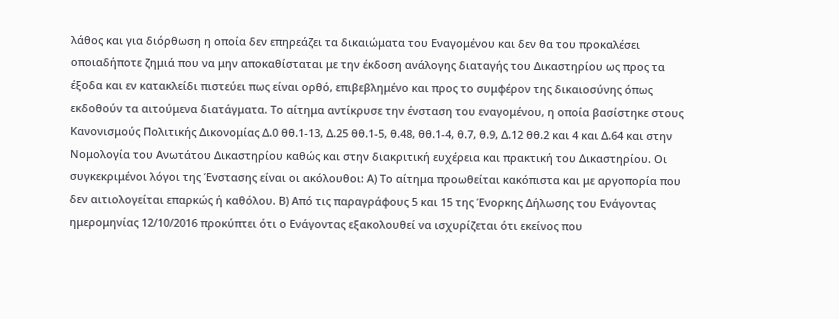λάθος και για διόρθωση η οποία δεν επηρεάζει τα δικαιώματα του Εναγομένου και δεν θα του προκαλέσει οποιαδήποτε ζημιά που να μην αποκαθίσταται με την έκδοση ανάλογης διαταγής του Δικαστηρίου ως προς τα έξοδα και εν κατακλείδι πιστεύει πως είναι ορθό, επιβεβλημένο και προς το συμφέρον της δικαιοσύνης όπως εκδοθούν τα αιτούμενα διατάγματα. Το αίτημα αντίκρυσε την ένσταση του εναγομένου, η οποία βασίστηκε στους Κανονισμούς Πολιτικής Δικονομίας Δ.0 θθ.1-13, Δ.25 θθ.1-5, θ.48, θθ.1-4, θ.7, θ.9, Δ.12 θθ.2 και 4 και Δ.64 και στην Νομολογία του Ανωτάτου Δικαστηρίου καθώς και στην διακριτική ευχέρεια και πρακτική του Δικαστηρίου. Οι συγκεκριμένοι λόγοι της Ένστασης είναι οι ακόλουθοι: Α) Το αίτημα προωθείται κακόπιστα και με αργοπορία που δεν αιτιολογείται επαρκώς ή καθόλου. Β) Από τις παραγράφους 5 και 15 της Ένορκης Δήλωσης του Ενάγοντας ημερομηνίας 12/10/2016 προκύπτει ότι ο Ενάγοντας εξακολουθεί να ισχυρίζεται ότι εκείνος που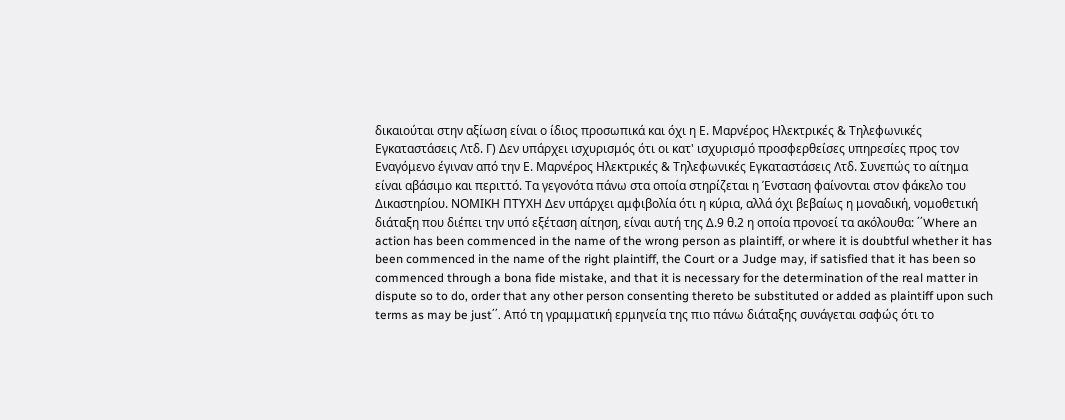δικαιούται στην αξίωση είναι ο ίδιος προσωπικά και όχι η Ε. Μαρνέρος Ηλεκτρικές & Τηλεφωνικές Εγκαταστάσεις Λτδ. Γ) Δεν υπάρχει ισχυρισμός ότι οι κατ' ισχυρισμό προσφερθείσες υπηρεσίες προς τον Εναγόμενο έγιναν από την Ε. Μαρνέρος Ηλεκτρικές & Τηλεφωνικές Εγκαταστάσεις Λτδ. Συνεπώς το αίτημα είναι αβάσιμο και περιττό. Τα γεγονότα πάνω στα οποία στηρίζεται η Ένσταση φαίνονται στον φάκελο του Δικαστηρίου. ΝΟΜΙΚΗ ΠΤΥΧΗ Δεν υπάρχει αμφιβολία ότι η κύρια, αλλά όχι βεβαίως η μοναδική, νομοθετική διάταξη που διέπει την υπό εξέταση αίτηση, είναι αυτή της Δ.9 θ.2 η οποία προνοεί τα ακόλουθα: ΄΄Where an action has been commenced in the name of the wrong person as plaintiff, or where it is doubtful whether it has been commenced in the name of the right plaintiff, the Court or a Judge may, if satisfied that it has been so commenced through a bona fide mistake, and that it is necessary for the determination of the real matter in dispute so to do, order that any other person consenting thereto be substituted or added as plaintiff upon such terms as may be just΄΄. Από τη γραμματική ερμηνεία της πιο πάνω διάταξης συνάγεται σαφώς ότι το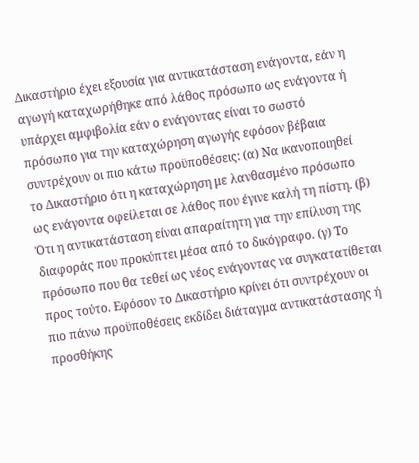Δικαστήριο έχει εξουσία για αντικατάσταση ενάγοντα, εάν η αγωγή καταχωρήθηκε από λάθος πρόσωπο ως ενάγοντα ή υπάρχει αμφιβολία εάν ο ενάγοντας είναι το σωστό πρόσωπο για την καταχώρηση αγωγής εφόσον βέβαια συντρέχουν οι πιο κάτω προϋποθέσεις: (α) Να ικανοποιηθεί το Δικαστήριο ότι η καταχώρηση με λανθασμένο πρόσωπο ως ενάγοντα οφείλεται σε λάθος που έγινε καλή τη πίστη. (β) Ότι η αντικατάσταση είναι απαραίτητη για την επίλυση της διαφοράς που προκύπτει μέσα από το δικόγραφο. (γ) Το πρόσωπο που θα τεθεί ως νέος ενάγοντας να συγκατατίθεται προς τούτο. Εφόσον το Δικαστήριο κρίνει ότι συντρέχουν οι πιο πάνω προϋποθέσεις εκδίδει διάταγμα αντικατάστασης ή προσθήκης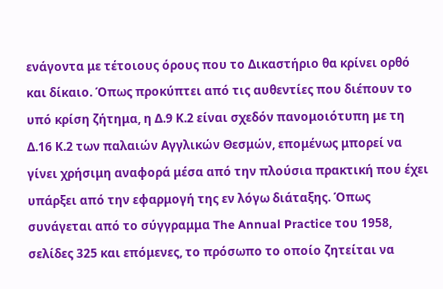ενάγοντα με τέτοιους όρους που το Δικαστήριο θα κρίνει ορθό και δίκαιο. Όπως προκύπτει από τις αυθεντίες που διέπουν το υπό κρίση ζήτημα, η Δ.9 Κ.2 είναι σχεδόν πανομοιότυπη με τη Δ.16 Κ.2 των παλαιών Αγγλικών Θεσμών, επομένως μπορεί να γίνει χρήσιμη αναφορά μέσα από την πλούσια πρακτική που έχει υπάρξει από την εφαρμογή της εν λόγω διάταξης. Όπως συνάγεται από το σύγγραμμα The Annual Practice του 1958, σελίδες 325 και επόμενες, το πρόσωπο το οποίο ζητείται να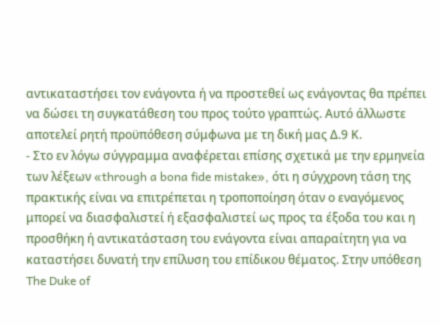αντικαταστήσει τον ενάγοντα ή να προστεθεί ως ενάγοντας θα πρέπει να δώσει τη συγκατάθεση του προς τούτο γραπτώς. Αυτό άλλωστε αποτελεί ρητή προϋπόθεση σύμφωνα με τη δική μας Δ.9 Κ.
- Στο εν λόγω σύγγραμμα αναφέρεται επίσης σχετικά με την ερμηνεία των λέξεων «through a bona fide mistake», ότι η σύγχρονη τάση της πρακτικής είναι να επιτρέπεται η τροποποίηση όταν ο εναγόμενος μπορεί να διασφαλιστεί ή εξασφαλιστεί ως προς τα έξοδα του και η προσθήκη ή αντικατάσταση του ενάγοντα είναι απαραίτητη για να καταστήσει δυνατή την επίλυση του επίδικου θέματος. Στην υπόθεση The Duke of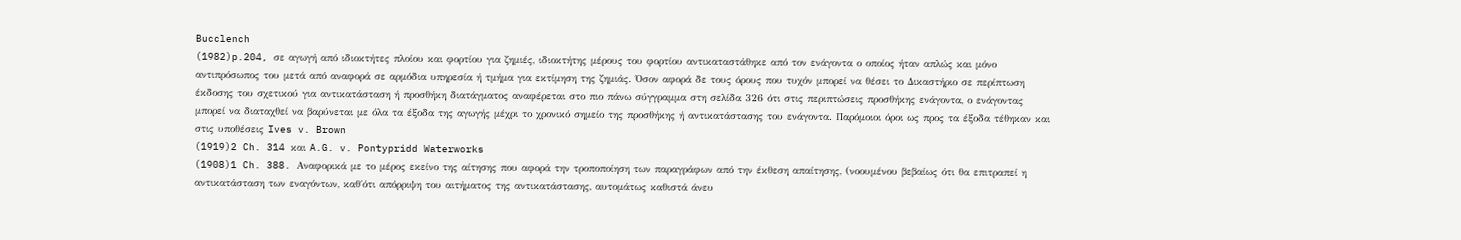Bucclench
(1982)p.204, σε αγωγή από ιδιοκτήτες πλοίου και φορτίου για ζημιές, ιδιοκτήτης μέρους του φορτίου αντικαταστάθηκε από τον ενάγοντα ο οποίος ήταν απλώς και μόνο αντιπρόσωπος του μετά από αναφορά σε αρμόδια υπηρεσία ή τμήμα για εκτίμηση της ζημιάς. Όσον αφορά δε τους όρους που τυχόν μπορεί να θέσει το Δικαστήριο σε περίπτωση έκδοσης του σχετικού για αντικατάσταση ή προσθήκη διατάγματος αναφέρεται στο πιο πάνω σύγγραμμα στη σελίδα 326 ότι στις περιπτώσεις προσθήκης ενάγοντα, ο ενάγοντας μπορεί να διαταχθεί να βαρύνεται με όλα τα έξοδα της αγωγής μέχρι το χρονικό σημείο της προσθήκης ή αντικατάστασης του ενάγοντα. Παρόμοιοι όροι ως προς τα έξοδα τέθηκαν και στις υποθέσεις Ives v. Brown
(1919)2 Ch. 314 και A.G. v. Pontypridd Waterworks
(1908)1 Ch. 388. Αναφορικά με το μέρος εκείνο της αίτησης που αφορά την τροποποίηση των παραγράφων από την έκθεση απαίτησης, (νοουμένου βεβαίως ότι θα επιτραπεί η αντικατάσταση των εναγόντων, καθ΄ότι απόρριψη του αιτήματος της αντικατάστασης, αυτομάτως καθιστά άνευ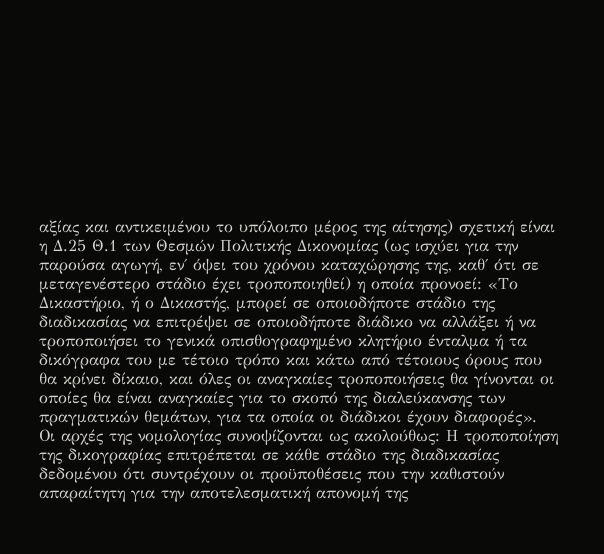αξίας και αντικειμένου το υπόλοιπο μέρος της αίτησης) σχετική είναι η Δ.25 Θ.1 των Θεσμών Πολιτικής Δικονομίας (ως ισχύει για την παρούσα αγωγή, εν΄ όψει του χρόνου καταχώρησης της, καθ΄ ότι σε μεταγενέστερο στάδιο έχει τροποποιηθεί) η οποία προνοεί: «Το Δικαστήριο, ή ο Δικαστής, μπορεί σε οποιοδήποτε στάδιο της διαδικασίας να επιτρέψει σε οποιοδήποτε διάδικο να αλλάξει ή να τροποποιήσει το γενικά οπισθογραφημένο κλητήριο ένταλμα ή τα δικόγραφα του με τέτοιο τρόπο και κάτω από τέτοιους όρους που θα κρίνει δίκαιο, και όλες οι αναγκαίες τροποποιήσεις θα γίνονται οι οποίες θα είναι αναγκαίες για το σκοπό της διαλεύκανσης των πραγματικών θεμάτων, για τα οποία οι διάδικοι έχουν διαφορές». Οι αρχές της νομολογίας συνοψίζονται ως ακολούθως: Η τροποποίηση της δικογραφίας επιτρέπεται σε κάθε στάδιο της διαδικασίας δεδομένου ότι συντρέχουν οι προϋποθέσεις που την καθιστούν απαραίτητη για την αποτελεσματική απονομή της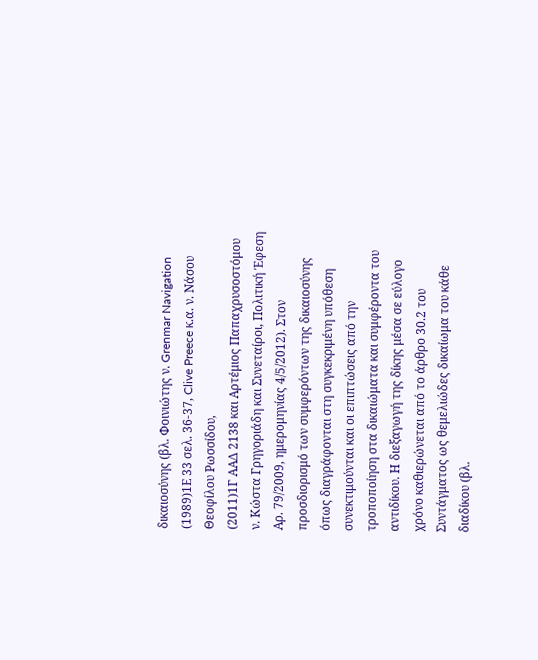δικαιοσύνης (βλ. Φοινιώτης ν. Grenmar Navigation
(1989)1Ε 33 σελ. 36-37, Clive Preece κ.α. ν. Νάσου Θεοφίλου Ρωσσίδου,
(2011)1Γ ΑΑΔ 2138 και Αρτέμιος Παπαχρυσοστόμου ν. Κώστα Γρηγοριάδη και Συνεταίροι, Πολιτική Έφεση Αρ. 79/2009, ημερομηνίας 4/5/2012). Στον προσδιορισμό των συμφερόντων της δικαιοσύνης όπως διαγράφονται στη συγκεκριμένη υπόθεση συνεκτιμούνται και οι επιπτώσεις από την τροποποίηση στα δικαιώματα και συμφέροντα του αντιδίκου. Η διεξαγωγή της δίκης μέσα σε εύλογο χρόνο καθιερώνεται από το άρθρο 30.2 του Συντάγματος ως θεμελιώδες δικαίωμα του κάθε διαδίκου (βλ.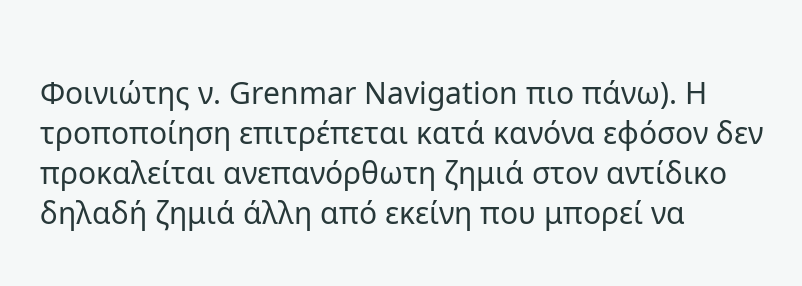Φοινιώτης ν. Grenmar Navigation πιο πάνω). Η τροποποίηση επιτρέπεται κατά κανόνα εφόσον δεν προκαλείται ανεπανόρθωτη ζημιά στον αντίδικο δηλαδή ζημιά άλλη από εκείνη που μπορεί να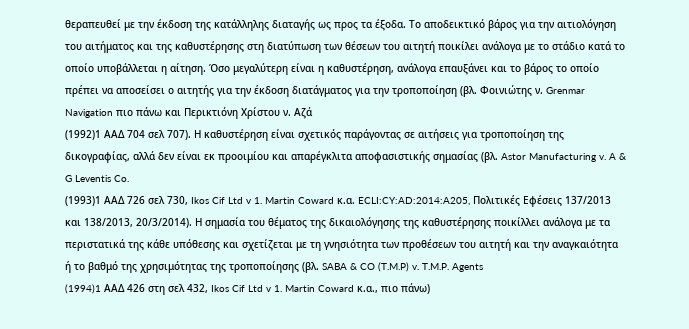θεραπευθεί με την έκδοση της κατάλληλης διαταγής ως προς τα έξοδα. Το αποδεικτικό βάρος για την αιτιολόγηση του αιτήματος και της καθυστέρησης στη διατύπωση των θέσεων του αιτητή ποικίλει ανάλογα με το στάδιο κατά το οποίο υποβάλλεται η αίτηση. Όσο μεγαλύτερη είναι η καθυστέρηση, ανάλογα επαυξάνει και το βάρος το οποίο πρέπει να αποσείσει ο αιτητής για την έκδοση διατάγματος για την τροποποίηση (βλ. Φοινιώτης ν. Grenmar Navigation πιο πάνω και Περικτιόνη Χρίστου ν. Αζά
(1992)1 ΑΑΔ 704 σελ 707). Η καθυστέρηση είναι σχετικός παράγοντας σε αιτήσεις για τροποποίηση της δικογραφίας, αλλά δεν είναι εκ προοιμίου και απαρέγκλιτα αποφασιστικής σημασίας (βλ. Astor Manufacturing v. A & G Leventis Co.
(1993)1 ΑΑΔ 726 σελ 730, Ikos Cif Ltd v 1. Martin Coward κ.α. ECLI:CY:AD:2014:A205, Πολιτικές Εφέσεις 137/2013 και 138/2013, 20/3/2014). Η σημασία του θέματος της δικαιολόγησης της καθυστέρησης ποικίλλει ανάλογα με τα περιστατικά της κάθε υπόθεσης και σχετίζεται με τη γνησιότητα των προθέσεων του αιτητή και την αναγκαιότητα ή το βαθμό της χρησιμότητας της τροποποίησης (βλ. SABA & CO (T.M.P) v. T.M.P. Agents
(1994)1 AΑΔ 426 στη σελ 432, Ikos Cif Ltd v 1. Martin Coward κ.α., πιο πάνω)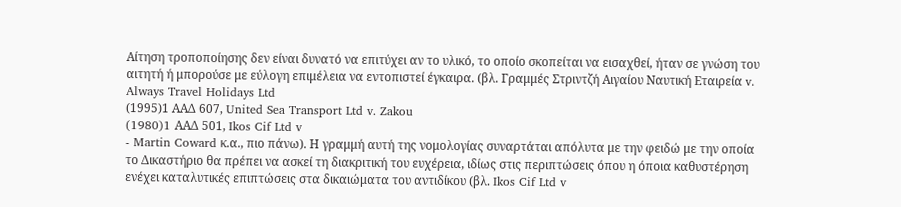Αίτηση τροποποίησης δεν είναι δυνατό να επιτύχει αν το υλικό, το οποίο σκοπείται να εισαχθεί, ήταν σε γνώση του αιτητή ή μπορούσε με εύλογη επιμέλεια να εντοπιστεί έγκαιρα. (βλ. Γραμμές Στριντζή Αιγαίου Ναυτική Εταιρεία v. Always Travel Holidays Ltd
(1995)1 ΑΑΔ 607, United Sea Transport Ltd v. Zakou
(1980)1 AΑΔ 501, Ikos Cif Ltd v
- Martin Coward κ.α., πιο πάνω). Η γραμμή αυτή της νομολογίας συναρτάται απόλυτα με την φειδώ με την οποία το Δικαστήριο θα πρέπει να ασκεί τη διακριτική του ευχέρεια, ιδίως στις περιπτώσεις όπου η όποια καθυστέρηση ενέχει καταλυτικές επιπτώσεις στα δικαιώματα του αντιδίκου (βλ. Ikos Cif Ltd v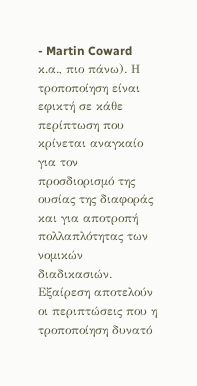- Martin Coward κ.α., πιο πάνω). Η τροποποίηση είναι εφικτή σε κάθε περίπτωση που κρίνεται αναγκαίο για τον προσδιορισμό της ουσίας της διαφοράς και για αποτροπή πολλαπλότητας των νομικών διαδικασιών. Εξαίρεση αποτελούν οι περιπτώσεις που η τροποποίηση δυνατό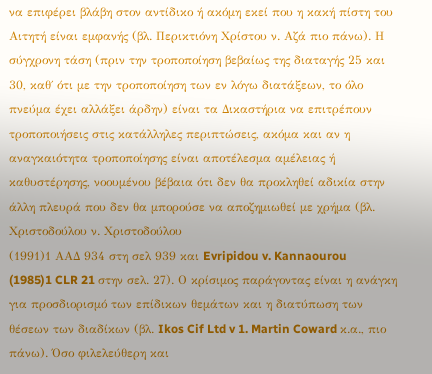να επιφέρει βλάβη στον αντίδικο ή ακόμη εκεί που η κακή πίστη του Αιτητή είναι εμφανής (βλ. Περικτιόνη Χρίστου ν. Αζά πιο πάνω). Η σύγχρονη τάση (πριν την τροποποίηση βεβαίως της διαταγής 25 και 30, καθ΄ ότι με την τροποποίηση των εν λόγω διατάξεων, το όλο πνεύμα έχει αλλάξει άρδην) είναι τα Δικαστήρια να επιτρέπουν τροποποιήσεις στις κατάλληλες περιπτώσεις, ακόμα και αν η αναγκαιότητα τροποποίησης είναι αποτέλεσμα αμέλειας ή καθυστέρησης, νοουμένου βέβαια ότι δεν θα προκληθεί αδικία στην άλλη πλευρά που δεν θα μπορούσε να αποζημιωθεί με χρήμα (βλ. Χριστοδούλου ν. Χριστοδούλου
(1991)1 ΑΑΔ 934 στη σελ 939 και Evripidou v. Kannaourou
(1985)1 CLR 21 στην σελ. 27). Ο κρίσιμος παράγοντας είναι η ανάγκη για προσδιορισμό των επίδικων θεμάτων και η διατύπωση των θέσεων των διαδίκων (βλ. Ikos Cif Ltd v 1. Martin Coward κ.α., πιο πάνω). Όσο φιλελεύθερη και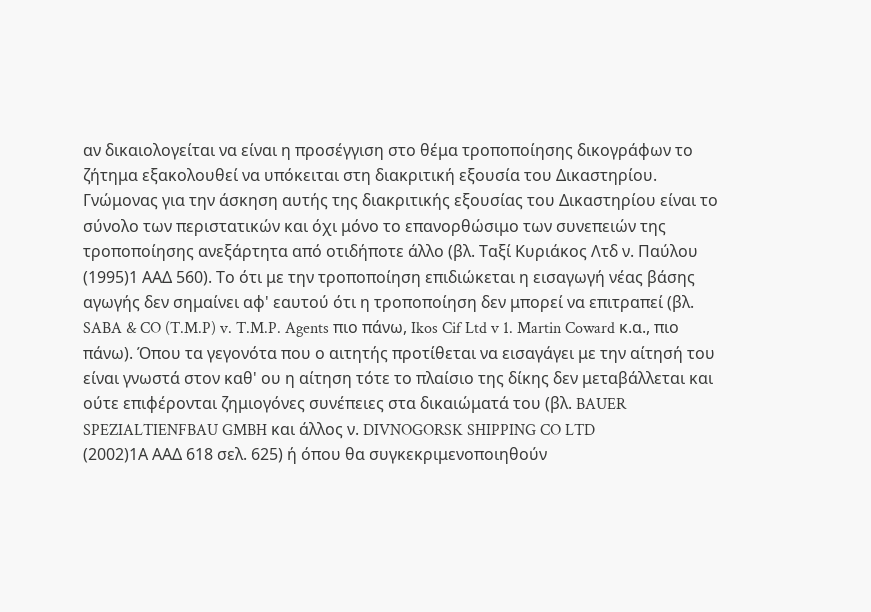αν δικαιολογείται να είναι η προσέγγιση στο θέμα τροποποίησης δικογράφων το ζήτημα εξακολουθεί να υπόκειται στη διακριτική εξουσία του Δικαστηρίου. Γνώμονας για την άσκηση αυτής της διακριτικής εξουσίας του Δικαστηρίου είναι το σύνολο των περιστατικών και όχι μόνο το επανορθώσιμο των συνεπειών της τροποποίησης ανεξάρτητα από οτιδήποτε άλλο (βλ. Ταξί Κυριάκος Λτδ ν. Παύλου
(1995)1 ΑΑΔ 560). Το ότι με την τροποποίηση επιδιώκεται η εισαγωγή νέας βάσης αγωγής δεν σημαίνει αφ' εαυτού ότι η τροποποίηση δεν μπορεί να επιτραπεί (βλ. SABA & CO (T.M.P) v. T.M.P. Agents πιο πάνω, Ikos Cif Ltd v 1. Martin Coward κ.α., πιο πάνω). Όπου τα γεγονότα που ο αιτητής προτίθεται να εισαγάγει με την αίτησή του είναι γνωστά στον καθ' ου η αίτηση τότε το πλαίσιο της δίκης δεν μεταβάλλεται και ούτε επιφέρονται ζημιογόνες συνέπειες στα δικαιώματά του (βλ. BAUER SPEZIALTIENFBAU GMBH και άλλος ν. DIVNOGORSK SHIPPING CO LTD
(2002)1Α ΑΑΔ 618 σελ. 625) ή όπου θα συγκεκριμενοποιηθούν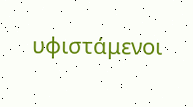υφιστάμενοι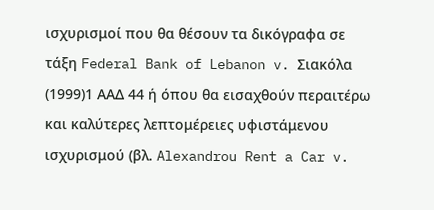ισχυρισμοί που θα θέσουν τα δικόγραφα σε τάξη Federal Bank of Lebanon v. Σιακόλα
(1999)1 ΑΑΔ 44 ή όπου θα εισαχθούν περαιτέρω και καλύτερες λεπτομέρειες υφιστάμενου ισχυρισμού (βλ. Alexandrou Rent a Car v.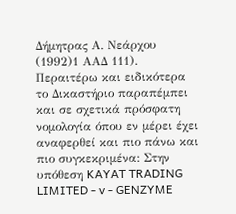Δήμητρας Α. Νεάρχου
(1992)1 ΑΑΔ 111). Περαιτέρω και ειδικότερα το Δικαστήριο παραπέμπει και σε σχετικά πρόσφατη νομολογία όπου εν μέρει έχει αναφερθεί και πιο πάνω και πιο συγκεκριμένα: Στην υπόθεση KAYAT TRADING LIMITED - v - GENZYME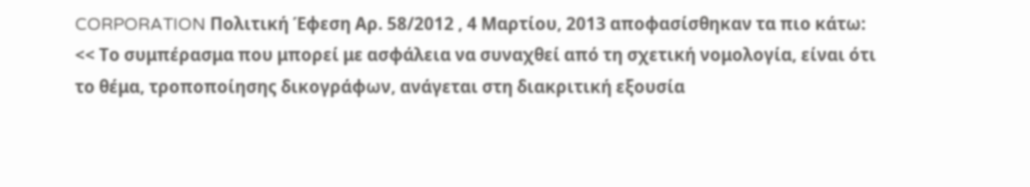CORPORATION Πολιτική Έφεση Αρ. 58/2012 , 4 Μαρτίου, 2013 αποφασίσθηκαν τα πιο κάτω: << Το συμπέρασμα που μπορεί με ασφάλεια να συναχθεί από τη σχετική νομολογία, είναι ότι το θέμα, τροποποίησης δικογράφων, ανάγεται στη διακριτική εξουσία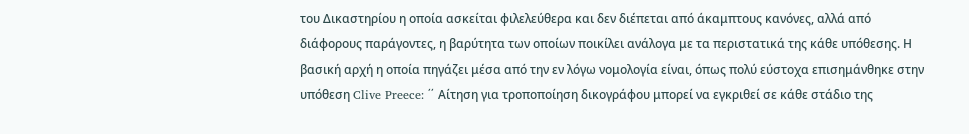του Δικαστηρίου η οποία ασκείται φιλελεύθερα και δεν διέπεται από άκαμπτους κανόνες, αλλά από διάφορους παράγοντες, η βαρύτητα των οποίων ποικίλει ανάλογα με τα περιστατικά της κάθε υπόθεσης. Η βασική αρχή η οποία πηγάζει μέσα από την εν λόγω νομολογία είναι, όπως πολύ εύστοχα επισημάνθηκε στην υπόθεση Clive Preece: ΄΄ Αίτηση για τροποποίηση δικογράφου μπορεί να εγκριθεί σε κάθε στάδιο της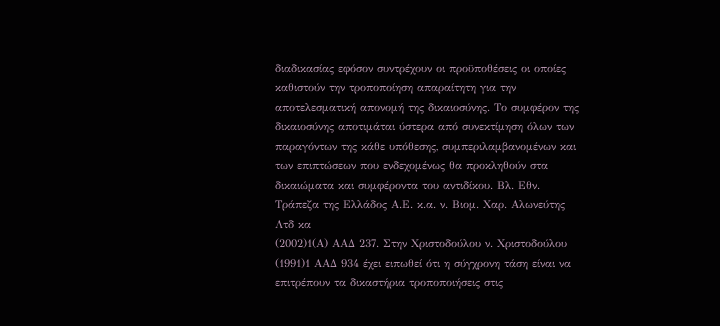διαδικασίας εφόσον συντρέχουν οι προϋποθέσεις οι οποίες καθιστούν την τροποποίηση απαραίτητη για την αποτελεσματική απονομή της δικαιοσύνης. Το συμφέρον της δικαιοσύνης αποτιμάται ύστερα από συνεκτίμηση όλων των παραγόντων της κάθε υπόθεσης, συμπεριλαμβανομένων και των επιπτώσεων που ενδεχομένως θα προκληθούν στα δικαιώματα και συμφέροντα του αντιδίκου. Βλ. Εθν. Τράπεζα της Ελλάδος Α.Ε. κ.α. ν. Βιομ. Χαρ. Αλωνεύτης Λτδ κα
(2002)1(Α) ΑΑΔ 237. Στην Χριστοδούλου ν. Χριστοδούλου
(1991)1 ΑΑΔ 934 έχει ειπωθεί ότι η σύγχρονη τάση είναι να επιτρέπουν τα δικαστήρια τροποποιήσεις στις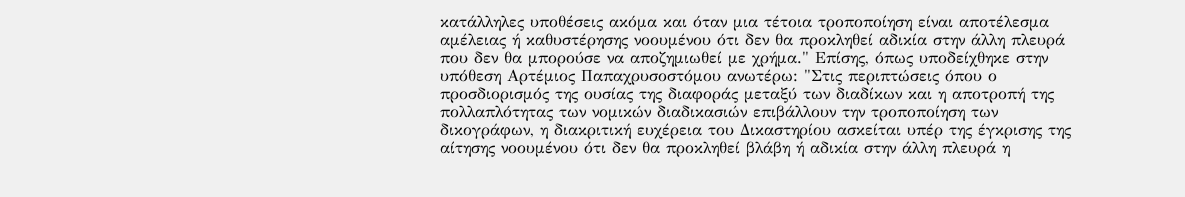κατάλληλες υποθέσεις ακόμα και όταν μια τέτοια τροποποίηση είναι αποτέλεσμα αμέλειας ή καθυστέρησης νοουμένου ότι δεν θα προκληθεί αδικία στην άλλη πλευρά που δεν θα μπορούσε να αποζημιωθεί με χρήμα." Επίσης, όπως υποδείχθηκε στην υπόθεση Αρτέμιος Παπαχρυσοστόμου ανωτέρω: "Στις περιπτώσεις όπου ο προσδιορισμός της ουσίας της διαφοράς μεταξύ των διαδίκων και η αποτροπή της πολλαπλότητας των νομικών διαδικασιών επιβάλλουν την τροποποίηση των δικογράφων, η διακριτική ευχέρεια του Δικαστηρίου ασκείται υπέρ της έγκρισης της αίτησης νοουμένου ότι δεν θα προκληθεί βλάβη ή αδικία στην άλλη πλευρά η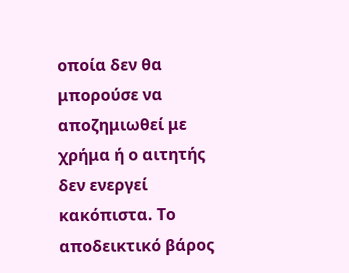οποία δεν θα μπορούσε να αποζημιωθεί με χρήμα ή ο αιτητής δεν ενεργεί κακόπιστα. Το αποδεικτικό βάρος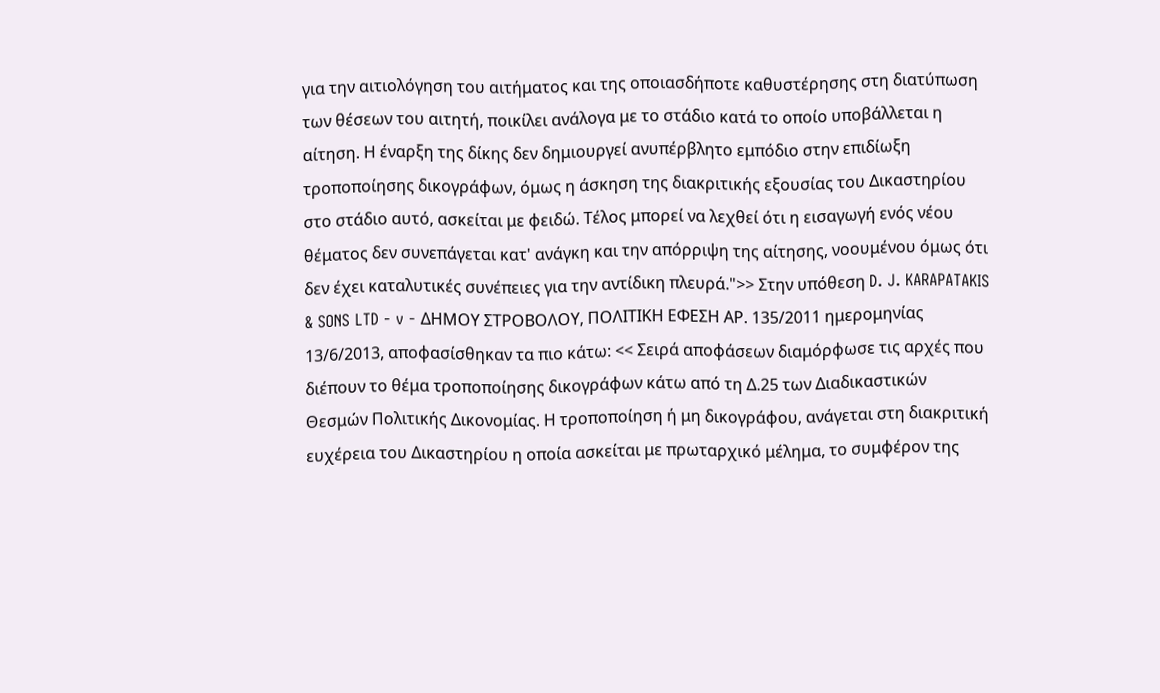για την αιτιολόγηση του αιτήματος και της οποιασδήποτε καθυστέρησης στη διατύπωση των θέσεων του αιτητή, ποικίλει ανάλογα με το στάδιο κατά το οποίο υποβάλλεται η αίτηση. Η έναρξη της δίκης δεν δημιουργεί ανυπέρβλητο εμπόδιο στην επιδίωξη τροποποίησης δικογράφων, όμως η άσκηση της διακριτικής εξουσίας του Δικαστηρίου στο στάδιο αυτό, ασκείται με φειδώ. Τέλος μπορεί να λεχθεί ότι η εισαγωγή ενός νέου θέματος δεν συνεπάγεται κατ' ανάγκη και την απόρριψη της αίτησης, νοουμένου όμως ότι δεν έχει καταλυτικές συνέπειες για την αντίδικη πλευρά.">> Στην υπόθεση D. J. KARAPATAKIS & SONS LTD - v - ΔΗΜΟΥ ΣΤΡΟΒΟΛΟΥ, ΠΟΛΙΤΙΚΗ ΕΦΕΣΗ ΑΡ. 135/2011 ημερομηνίας 13/6/2013, αποφασίσθηκαν τα πιο κάτω: << Σειρά αποφάσεων διαμόρφωσε τις αρχές που διέπουν το θέμα τροποποίησης δικογράφων κάτω από τη Δ.25 των Διαδικαστικών Θεσμών Πολιτικής Δικονομίας. Η τροποποίηση ή μη δικογράφου, ανάγεται στη διακριτική ευχέρεια του Δικαστηρίου η οποία ασκείται με πρωταρχικό μέλημα, το συμφέρον της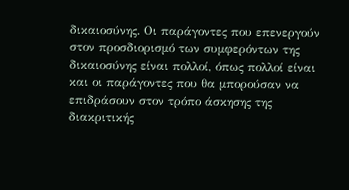δικαιοσύνης. Οι παράγοντες που επενεργούν στον προσδιορισμό των συμφερόντων της δικαιοσύνης είναι πολλοί, όπως πολλοί είναι και οι παράγοντες που θα μπορούσαν να επιδράσουν στον τρόπο άσκησης της διακριτικής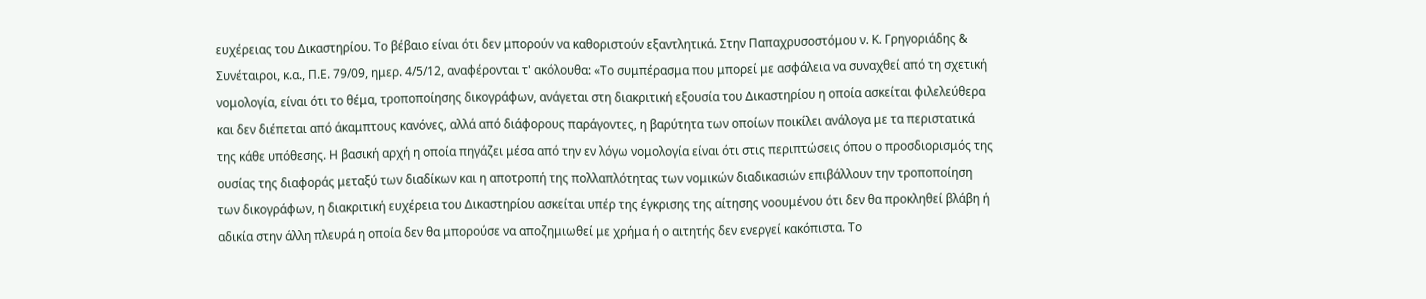ευχέρειας του Δικαστηρίου. Το βέβαιο είναι ότι δεν μπορούν να καθοριστούν εξαντλητικά. Στην Παπαχρυσοστόμου ν. Κ. Γρηγοριάδης & Συνέταιροι, κ.α., Π.Ε. 79/09, ημερ. 4/5/12, αναφέρονται τ' ακόλουθα: «Το συμπέρασμα που μπορεί με ασφάλεια να συναχθεί από τη σχετική νομολογία, είναι ότι το θέμα, τροποποίησης δικογράφων, ανάγεται στη διακριτική εξουσία του Δικαστηρίου η οποία ασκείται φιλελεύθερα και δεν διέπεται από άκαμπτους κανόνες, αλλά από διάφορους παράγοντες, η βαρύτητα των οποίων ποικίλει ανάλογα με τα περιστατικά της κάθε υπόθεσης. Η βασική αρχή η οποία πηγάζει μέσα από την εν λόγω νομολογία είναι ότι στις περιπτώσεις όπου ο προσδιορισμός της ουσίας της διαφοράς μεταξύ των διαδίκων και η αποτροπή της πολλαπλότητας των νομικών διαδικασιών επιβάλλουν την τροποποίηση των δικογράφων, η διακριτική ευχέρεια του Δικαστηρίου ασκείται υπέρ της έγκρισης της αίτησης νοουμένου ότι δεν θα προκληθεί βλάβη ή αδικία στην άλλη πλευρά η οποία δεν θα μπορούσε να αποζημιωθεί με χρήμα ή ο αιτητής δεν ενεργεί κακόπιστα. Το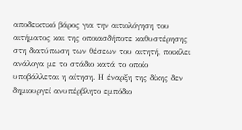αποδεικτικό βάρος για την αιτιολόγηση του αιτήματος και της οποιασδήποτε καθυστέρησης στη διατύπωση των θέσεων του αιτητή, ποικίλει ανάλογα με το στάδιο κατά το οποίο υποβάλλεται η αίτηση. Η έναρξη της δίκης δεν δημιουργεί ανυπέρβλητο εμπόδιο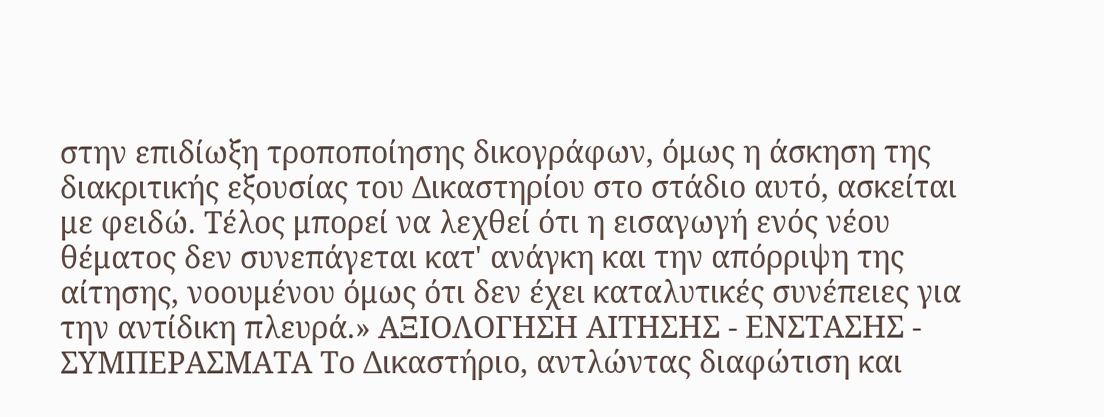στην επιδίωξη τροποποίησης δικογράφων, όμως η άσκηση της διακριτικής εξουσίας του Δικαστηρίου στο στάδιο αυτό, ασκείται με φειδώ. Τέλος μπορεί να λεχθεί ότι η εισαγωγή ενός νέου θέματος δεν συνεπάγεται κατ' ανάγκη και την απόρριψη της αίτησης, νοουμένου όμως ότι δεν έχει καταλυτικές συνέπειες για την αντίδικη πλευρά.» ΑΞΙΟΛΟΓΗΣΗ ΑΙΤΗΣΗΣ - ΕΝΣΤΑΣΗΣ - ΣΥΜΠΕΡΑΣΜΑΤΑ Το Δικαστήριο, αντλώντας διαφώτιση και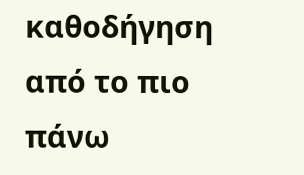καθοδήγηση από το πιο πάνω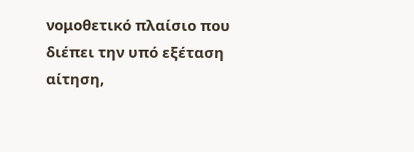νομοθετικό πλαίσιο που διέπει την υπό εξέταση αίτηση,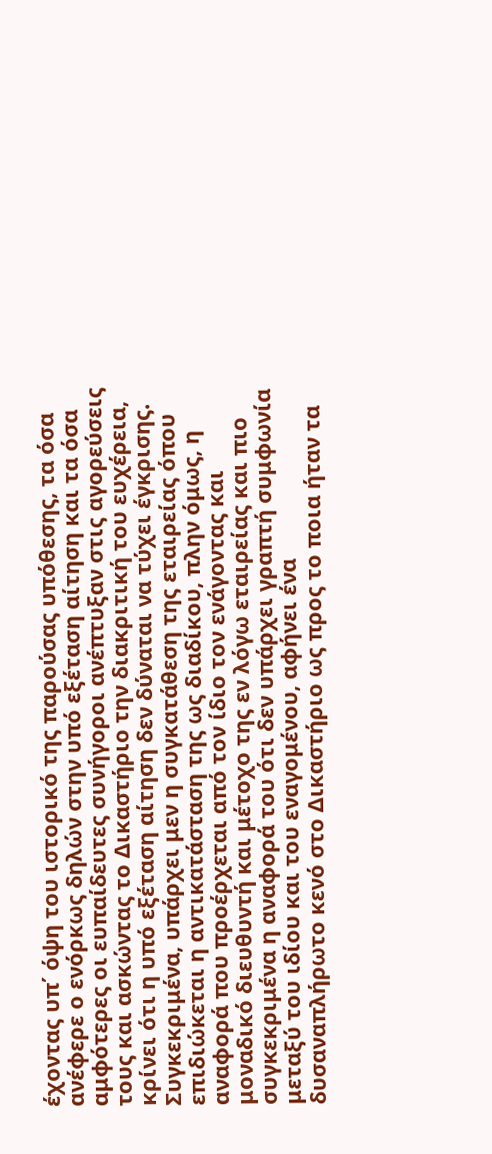έχοντας υπ΄ όψη του ιστορικό της παρούσας υπόθεσης, τα όσα ανέφερε ο ενόρκως δηλών στην υπό εξέταση αίτηση και τα όσα αμφότερες οι ευπαίδευτες συνήγοροι ανέπτυξαν στις αγορεύσεις τους και ασκώντας το Δικαστήριο την διακριτική του ευχέρεια, κρίνει ότι η υπό εξέταση αίτηση δεν δύναται να τύχει έγκρισης. Συγκεκριμένα, υπάρχει μεν η συγκατάθεση της εταιρείας όπου επιδιώκεται η αντικατάσταση της ως διαδίκου, πλην όμως, η αναφορά που προέρχεται από τον ίδιο τον ενάγοντας και μοναδικό διευθυντή και μέτοχο της εν λόγω εταιρείας και πιο συγκεκριμένα η αναφορά του ότι δεν υπάρχει γραπτή συμφωνία μεταξύ του ιδίου και του εναγομένου, αφήνει ένα δυσαναπλήρωτο κενό στο Δικαστήριο ως προς το ποια ήταν τα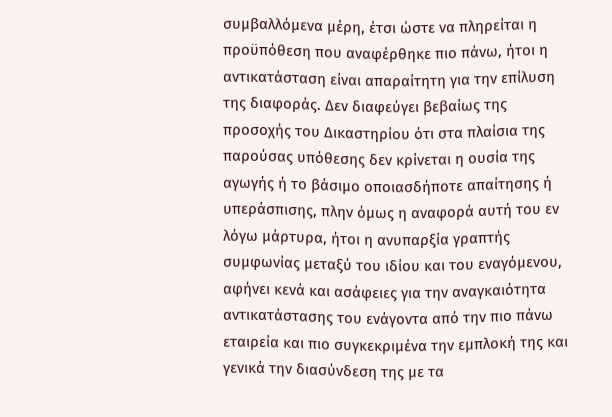συμβαλλόμενα μέρη, έτσι ώστε να πληρείται η προϋπόθεση που αναφέρθηκε πιο πάνω, ήτοι η αντικατάσταση είναι απαραίτητη για την επίλυση της διαφοράς. Δεν διαφεύγει βεβαίως της προσοχής του Δικαστηρίου ότι στα πλαίσια της παρούσας υπόθεσης δεν κρίνεται η ουσία της αγωγής ή το βάσιμο οποιασδήποτε απαίτησης ή υπεράσπισης, πλην όμως η αναφορά αυτή του εν λόγω μάρτυρα, ήτοι η ανυπαρξία γραπτής συμφωνίας μεταξύ του ιδίου και του εναγόμενου, αφήνει κενά και ασάφειες για την αναγκαιότητα αντικατάστασης του ενάγοντα από την πιο πάνω εταιρεία και πιο συγκεκριμένα την εμπλοκή της και γενικά την διασύνδεση της με τα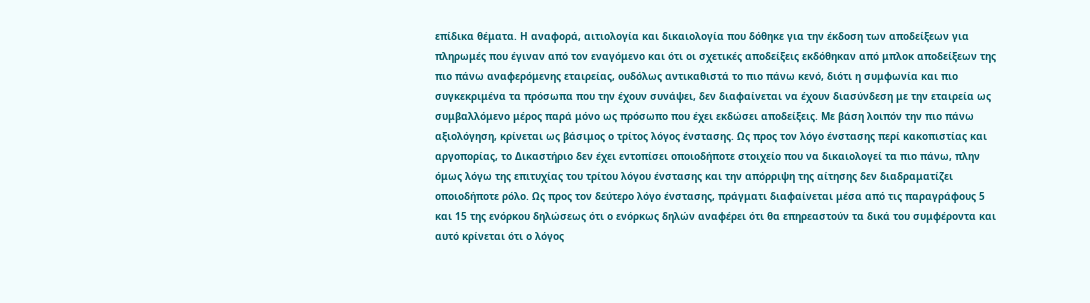επίδικα θέματα. Η αναφορά, αιτιολογία και δικαιολογία που δόθηκε για την έκδοση των αποδείξεων για πληρωμές που έγιναν από τον εναγόμενο και ότι οι σχετικές αποδείξεις εκδόθηκαν από μπλοκ αποδείξεων της πιο πάνω αναφερόμενης εταιρείας, ουδόλως αντικαθιστά το πιο πάνω κενό, διότι η συμφωνία και πιο συγκεκριμένα τα πρόσωπα που την έχουν συνάψει, δεν διαφαίνεται να έχουν διασύνδεση με την εταιρεία ως συμβαλλόμενο μέρος παρά μόνο ως πρόσωπο που έχει εκδώσει αποδείξεις. Με βάση λοιπόν την πιο πάνω αξιολόγηση, κρίνεται ως βάσιμος ο τρίτος λόγος ένστασης. Ως προς τον λόγο ένστασης περί κακοπιστίας και αργοπορίας, το Δικαστήριο δεν έχει εντοπίσει οποιοδήποτε στοιχείο που να δικαιολογεί τα πιο πάνω, πλην όμως λόγω της επιτυχίας του τρίτου λόγου ένστασης και την απόρριψη της αίτησης δεν διαδραματίζει οποιοδήποτε ρόλο. Ως προς τον δεύτερο λόγο ένστασης, πράγματι διαφαίνεται μέσα από τις παραγράφους 5 και 15 της ενόρκου δηλώσεως ότι ο ενόρκως δηλών αναφέρει ότι θα επηρεαστούν τα δικά του συμφέροντα και αυτό κρίνεται ότι ο λόγος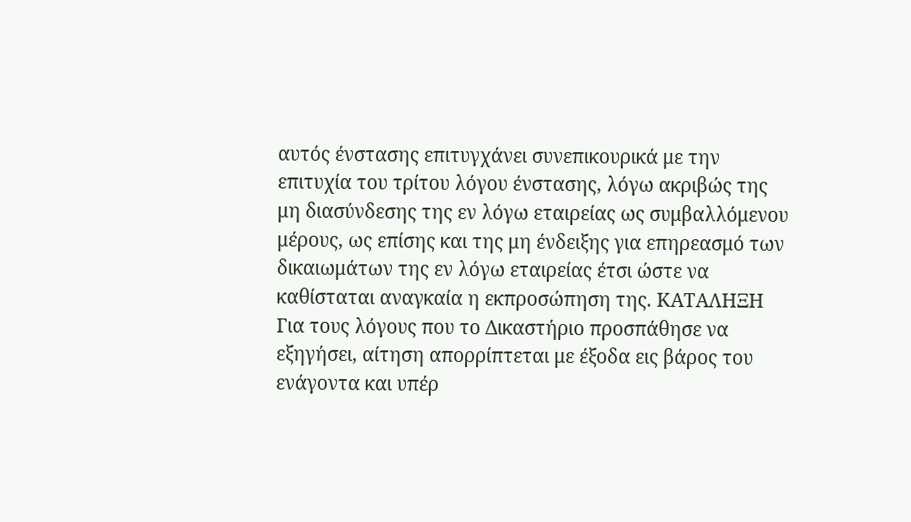αυτός ένστασης επιτυγχάνει συνεπικουρικά με την επιτυχία του τρίτου λόγου ένστασης, λόγω ακριβώς της μη διασύνδεσης της εν λόγω εταιρείας ως συμβαλλόμενου μέρους, ως επίσης και της μη ένδειξης για επηρεασμό των δικαιωμάτων της εν λόγω εταιρείας έτσι ώστε να καθίσταται αναγκαία η εκπροσώπηση της. ΚΑΤΑΛΗΞΗ Για τους λόγους που το Δικαστήριο προσπάθησε να εξηγήσει, αίτηση απορρίπτεται με έξοδα εις βάρος του ενάγοντα και υπέρ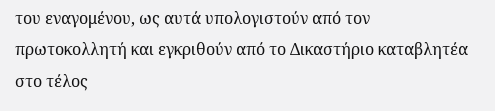του εναγομένου, ως αυτά υπολογιστούν από τον πρωτοκολλητή και εγκριθούν από το Δικαστήριο καταβλητέα στο τέλος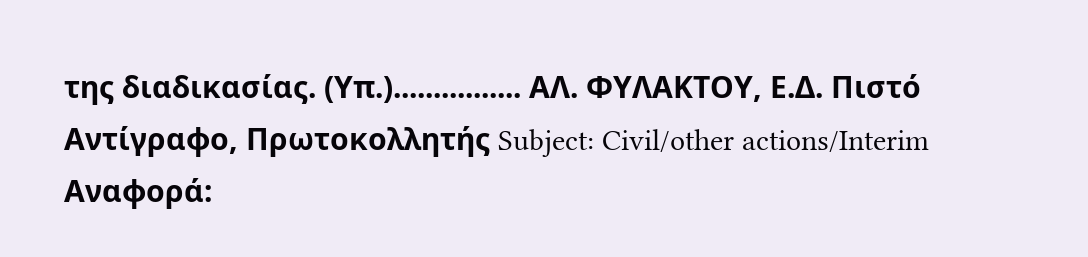της διαδικασίας. (Υπ.)................ ΑΛ. ΦΥΛΑΚΤΟΥ, Ε.Δ. Πιστό Αντίγραφο, Πρωτοκολλητής Subject: Civil/other actions/Interim Αναφορά: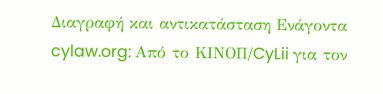Διαγραφή και αντικατάσταση Ενάγοντα cylaw.org: Από το ΚΙΝOΠ/CyLii για τον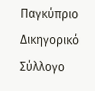Παγκύπριο Δικηγορικό Σύλλογο